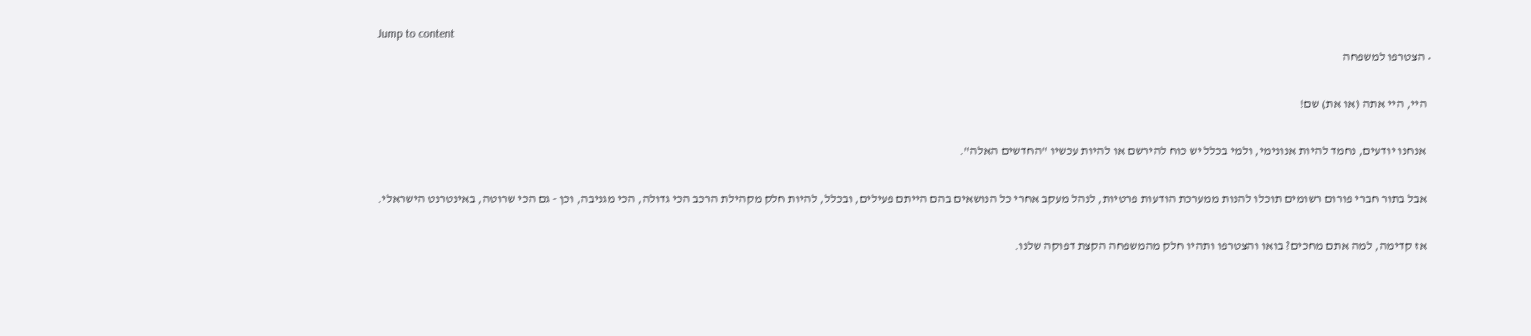Jump to content
  • הצטרפו למשפחה

    היי, היי אתה (או את) שם!

    אנחנו יודעים, נחמד להיות אנונימי, ולמי בכלל יש כוח להירשם או להיות עכשיו "החדשים האלה".

    אבל בתור חברי פורום רשומים תוכלו להנות ממערכת הודעות פרטיות, לנהל מעקב אחרי כל הנושאים בהם הייתם פעילים, ובכלל, להיות חלק מקהילת הרכב הכי גדולה, הכי מגניבה, וכן - גם הכי שרוטה, באינטרנט הישראלי.

    אז קדימה, למה אתם מחכים? בואו והצטרפו ותהיו חלק מהמשפחה הקצת דפוקה שלנו.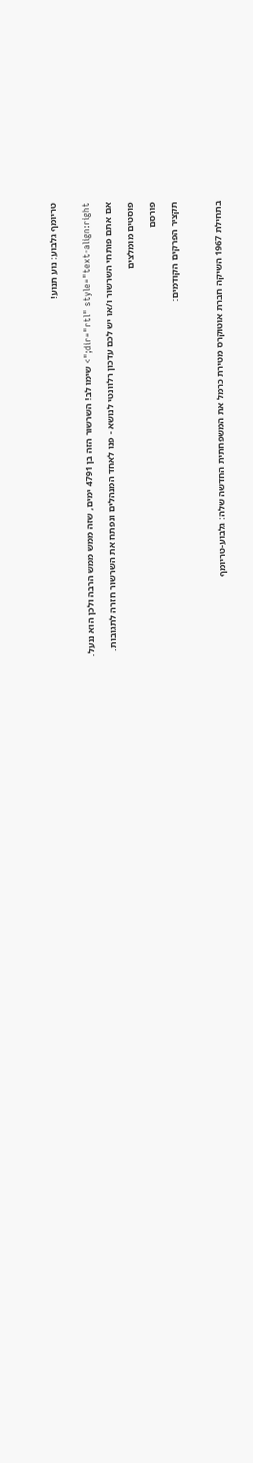טריומף גלבוע: נוע תנוע!


dir="rtl" style="text-align:right;"> שימו לב! השרשור הזה בן 4791 ימים, שזה ממש ממש הרבה ולכן הוא ננעל.

אם אתם פותחי השרשור ו/או יש לכם עדכון רלוונטי לנושא - פנו לאחד המנהלים ונפתח את השרשור חזרה לתגובות.

פוסטים מומלצים

פורסם

תקציר הפרקים הקודמים:



בתחילת 1967 השיקה חברת אוטוקרס מטירת כרמל את המשפחתית החדשה שלה: גלבוע-טריומף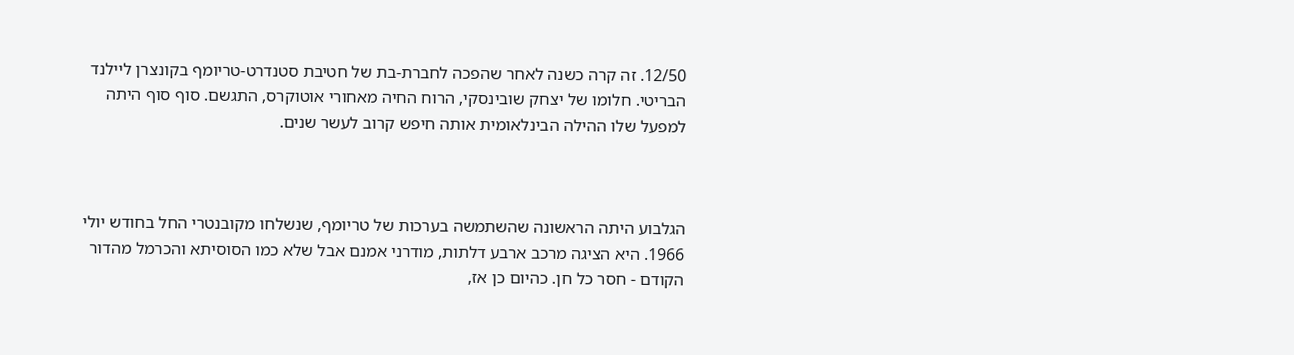12/50. זה קרה כשנה לאחר שהפכה לחברת-בת של חטיבת סטנדרט-טריומף בקונצרן ליילנד הבריטי. חלומו של יצחק שובינסקי, הרוח החיה מאחורי אוטוקרס, התגשם. סוף סוף היתה למפעל שלו ההילה הבינלאומית אותה חיפש קרוב לעשר שנים.



הגלבוע היתה הראשונה שהשתמשה בערכות של טריומף, שנשלחו מקובנטרי החל בחודש יולי 1966. היא הציגה מרכב ארבע דלתות, מודרני אמנם אבל שלא כמו הסוסיתא והכרמל מהדור הקודם - חסר כל חן. כהיום כן אז,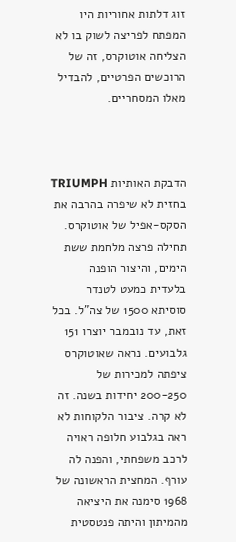זוג דלתות אחוריות היו המפתח לפריצה לשוק בו לא הצליחה אוטוקרס, זה של הרוכשים הפרטיים, להבדיל מאלו המסחריים.



הדבקת האותיות TRIUMPH בחזית לא שיפרה בהרבה את הסקס-אפיל של אוטוקרס. תחילה פרצה מלחמת ששת הימים, והיצור הופנה בלעדית כמעט לטנדר סוסיתא 1500 של צה"ל. בכל זאת, עד נובמבר יוצרו 151 גלבועים. נראה שאוטוקרס ציפתה למכירות של 200-250 יחידות בשנה. זה לא קרה. ציבור הלקוחות לא ראה בגלבוע חלופה ראויה לרכב משפחתי, והפנה לה עורף. המחצית הראשונה של 1968 סימנה את היציאה מהמיתון והיתה פנטסטית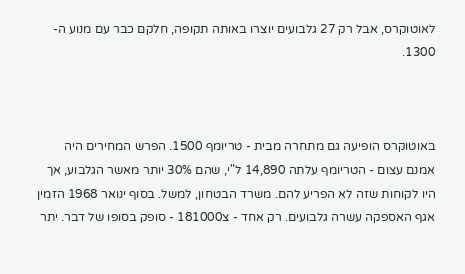לאוטוקרס, אבל רק 27 גלבועים יוצרו באותה תקופה, חלקם כבר עם מנוע ה- 1300.



באוטוקרס הופיעה גם מתחרה מבית - טריומף 1500. הפרש המחירים היה אמנם עצום - הטריומף עלתה 14,890 ל"י, שהם 30% יותר מאשר הגלבוע, אך היו לקוחות שזה לא הפריע להם. משרד הבטחון, למשל. בסוף ינואר 1968 הזמין אגף האספקה עשרה גלבועים. רק אחד - צ181000 - סופק בסופו של דבר. יתר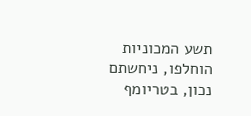תשע המכוניות הוחלפו, ניחשתם נכון, בטריומף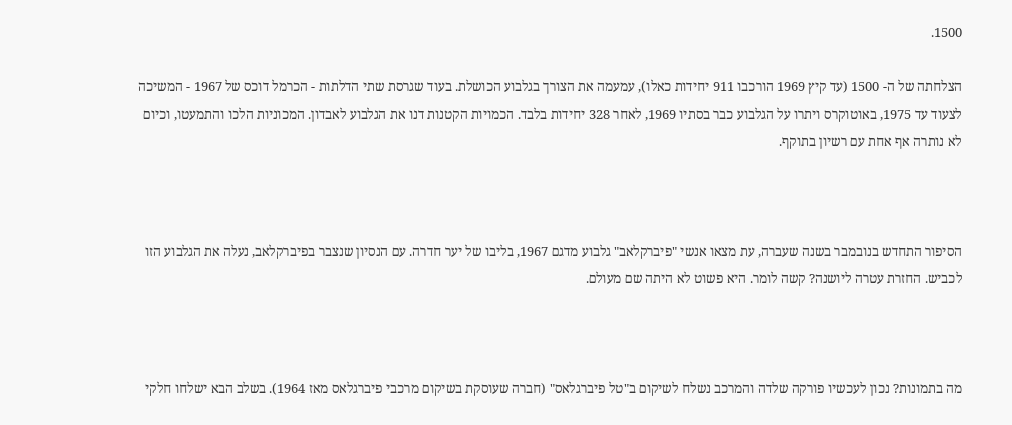1500.

הצלחתה של ה- 1500 (עד קיץ 1969 הורכבו 911 יחידות כאלו), עמעמה את הצורך בגלבוע הכושלת. בעוד שגרסת שתי הדלתות - הכרמל דוכס של 1967 - המשיכה לצעוד עד 1975, באוטוקרס ויתרו על הגלבוע כבר בסתיו 1969, לאחר 328 יחידות בלבד. הכמויות הקטנות דנו את הגלבוע לאבדון. המכוניות הלכו והתמעטו, וכיום לא נותרה אף אחת עם רשיון בתוקף.



הסיפור התחדש בנובמבר בשנה שעברה, עת מצאו אנשי "פיברקלאב" גלבוע מדגם 1967, בליבו של יער חדרה. עם הנסיון שנצבר בפיברקלאב, נעלה את הגלבוע הזו לכביש. החזרת עטרה ליושנה? קשה לומר. היא פשוט לא היתה שם מעולם.



מה בתמונות? נכון לעכשיו פורקה שלדה והמרכב נשלח לשיקום ב"טל פיברגלאס" (חברה שעוסקת בשיקום מרכבי פיברגלאס מאז 1964). בשלב הבא ישלחו חלקי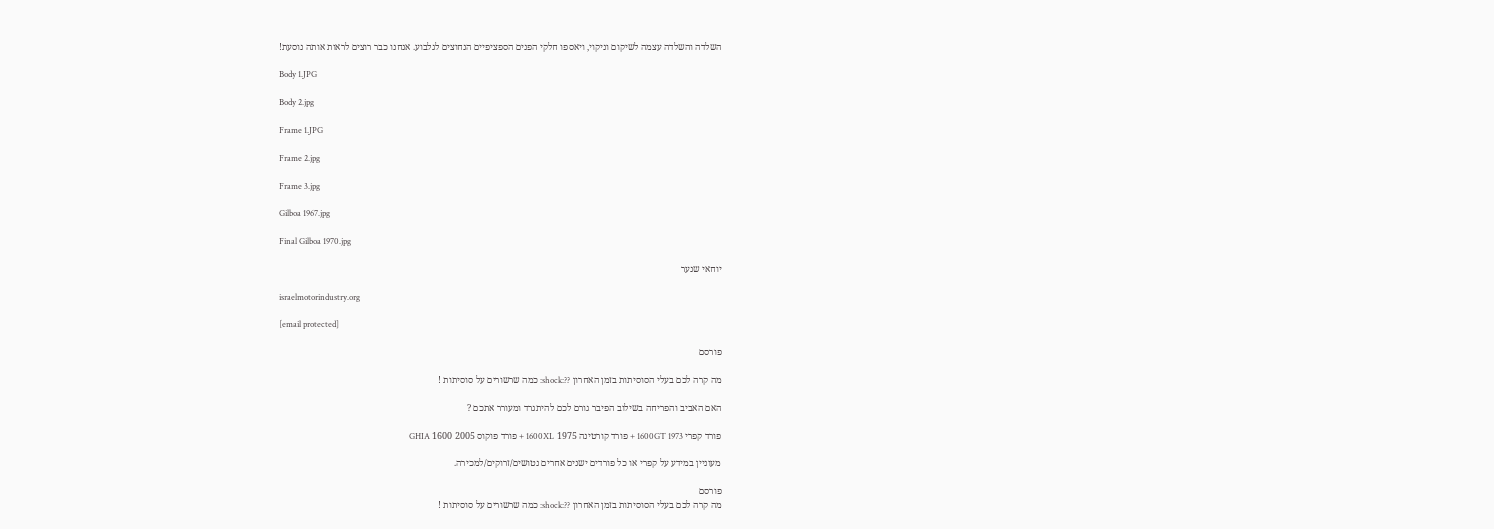השלדה והשלדה עצמה לשיקום וניקוי, ויאספו חלקי הפנים הספציפיים הנחוצים לגלבוע. אנחנו כבר רוצים לראות אותה נוסעת!

Body 1.JPG

Body 2.jpg

Frame 1.JPG

Frame 2.jpg

Frame 3.jpg

Gilboa 1967.jpg

Final Gilboa 1970.jpg

יוחאי שנער

israelmotorindustry.org

[email protected]

פורסם

מה קרה לכם בעלי הסוסיתות בזמן האחרון ??:shock: כמה שרשורים על סוסיתות !

האם האביב והפריחה בשילוב הפיבר גורם לכם להיתגרד ומעורר אתכם ?

פורד קפרי 1600GT 1973 + פורד קורטינה 1975 1600XL + פורד פוקוס 2005 1600 GHIA

מעוניין במידע על קפרי או כל פורדים ישנים אחרים נטושים/זרוקים/למכירה.

פורסם
מה קרה לכם בעלי הסוסיתות בזמן האחרון ??:shock: כמה שרשורים על סוסיתות !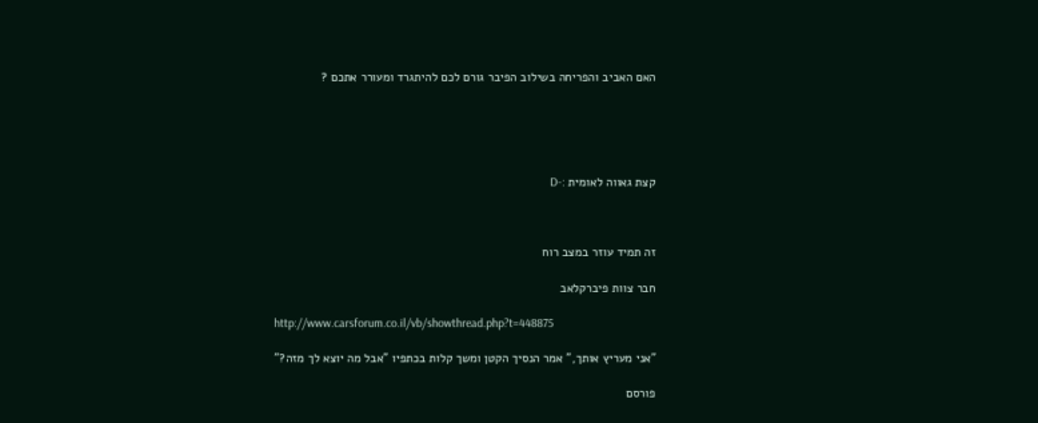האם האביב והפריחה בשילוב הפיבר גורם לכם להיתגרד ומעורר אתכם ?





קצת גאווה לאומית :-D



זה תמיד עוזר במצב רוח

חבר צוות פיברקלאב

http://www.carsforum.co.il/vb/showthread.php?t=448875

"אני מעריץ אותך," אמר הנסיך הקטן ומשך קלות בכתפיו "אבל מה יוצא לך מזה?"

פורסם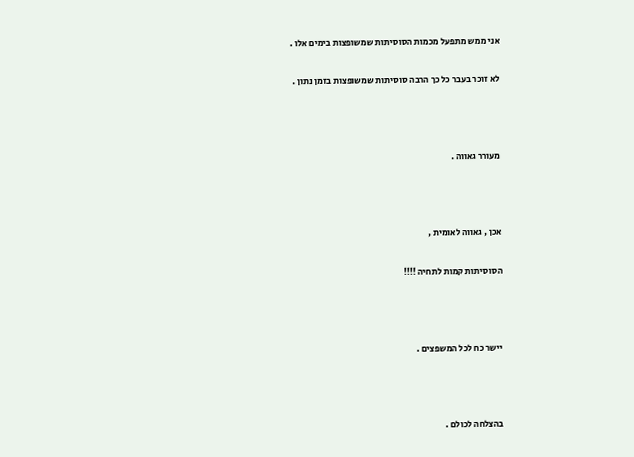אני ממש מתפעל מכמות הסוסיתות שמשופצות בימים אלו .

לא זוכר בעבר כל כך הרבה סוסיתות שמשופצות בזמן נתון .



מעורר גאווה .



אכן , גאווה לאומית ,

הסוסיתות קמות לתחיה !!!!



יישר כח לכל המשפצים .



בהצלחה לכולם .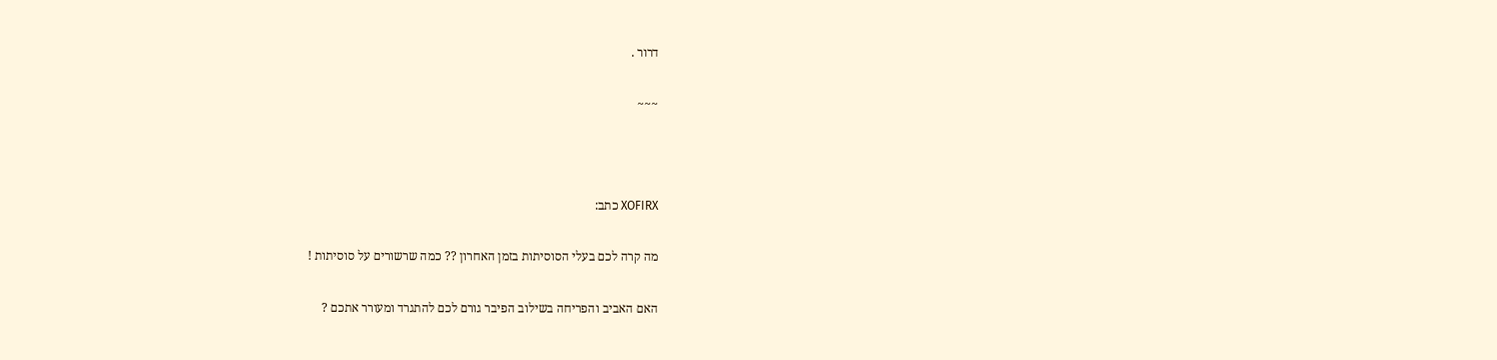דרור .

~~~



XOFIRX כתב:

מה קרה לכם בעלי הסוסיתות בזמן האחרון ?? כמה שרשורים על סוסיתות !

האם האביב והפריחה בשילוב הפיבר גורם לכם להתגרד ומעורר אתכם ?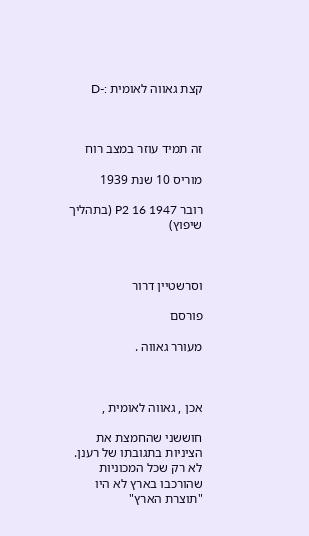קצת גאווה לאומית :-D



זה תמיד עוזר במצב רוח

מוריס 10 שנת 1939

רובר P2 16 1947 (בתהליך שיפוץ)



וסרשטיין דרור

פורסם

מעורר גאווה .



אכן , גאווה לאומית ,

חוששני שהחמצת את הציניות בתגובתו של רענן. לא רק שכל המכוניות שהורכבו בארץ לא היו "תוצרת הארץ"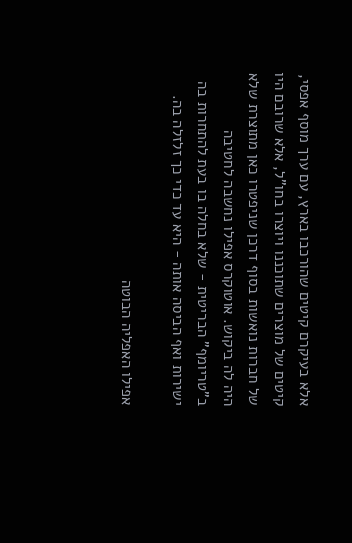אלא בעיקרם קיטים שהורכבו בארץ, עם ערך מוסף אפסי, קיטים של מוצרים שתוכננו ויוצרו בחו"ל, אלא שרובם היו של חברות נואשות בסוף דרכן שניפטרו כאן מתוצרת שלא היה לה ביקוש. אוטוקרס אפילו נחשבה לחטיבה ב"טריומף" הבריטית - שלא בחלה בו בעת להתחרות בה ישירות ואף הביסה אותה - היא עד כדי כך זלזלה בה.

אפילו האפליה הבוטה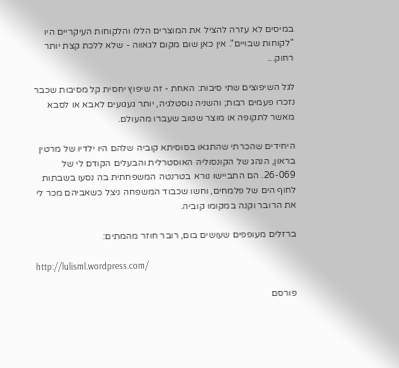במיסים לא עזרה להציל את המוצרים הללו והלקוחות העיקריים היו "לקוחות שבויים". אין כאן שום מקום לגאווה - שלא ללכת קצת יותר רחוק...

לגל השיפוצים שתי סיבות: האחת - זה שיפוץ יחסית קל מסיבות שכבר נזכרו פעמים רבות; והשניה נוסטלגיה, יותר געגועים לאבא או לסבא מאשר לתקופה או מוצר שטוב שעברו מהעולם.

היחידים שהכרתי שהתגאו בסוסיתא קוביה שלהם היו ילדיו של מרטין בראון, הנהג של הקונסוליה האוסטרלית והבעלים הקודם לי של 26-069. הם התביישו נורא בטרנטה המשפחתית בה נסעו בשבתות לחוף הים של פלמחים, וחשו שכבוד המשפחה ניצל כשאביהם מכר לי את הרובר וקנה במקומו קוביה.

ברזלים מעופפים שעושים בום, רובר חוזר מהמתים:

http://lulisml.wordpress.com/

פורסם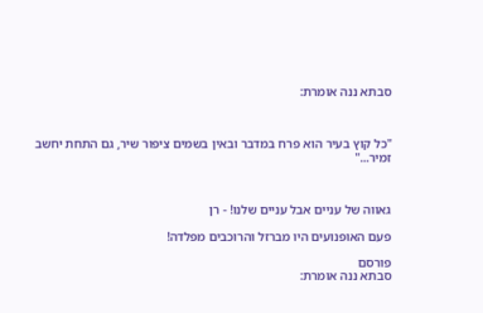סבתא ננה אומרת:



"כל קוץ בעיר הוא פרח במדבר ובאין בשמים ציפור שיר, גם התחת יחשב זמיר..."



גאווה של עניים אבל עניים שלנו! - רן

פעם האופנועים היו מברזל והרוכבים מפלדה!

פורסם
סבתא ננה אומרת: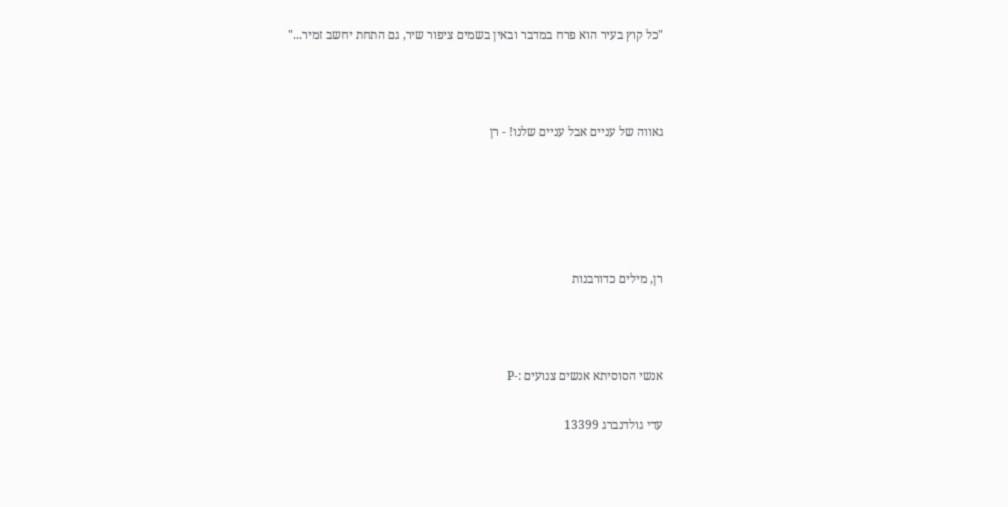"כל קוץ בעיר הוא פרח במדבר ובאין בשמים ציפור שיר, גם התחת יחשב זמיר..."



גאווה של עניים אבל עניים שלנו! - רן





רן, מילים כדורבנות



אנשי הסוסיתא אנשים צנועים :-P

עדי גולדנברג 13399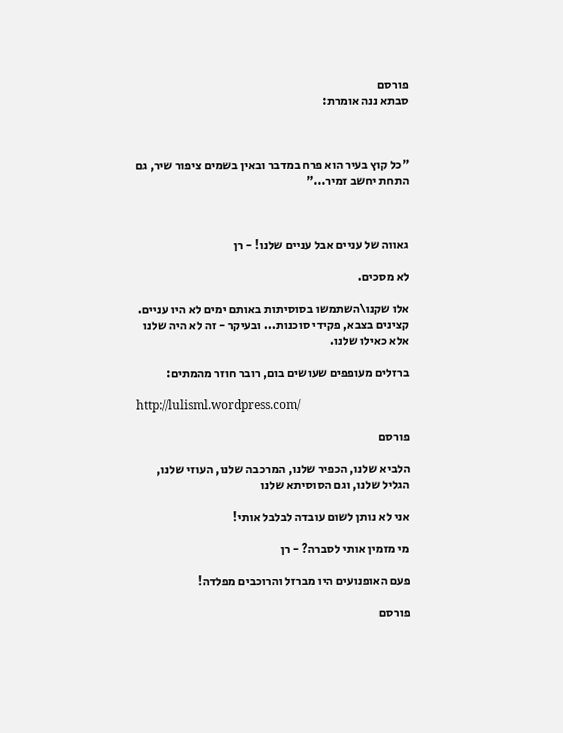פורסם
סבתא ננה אומרת:



"כל קוץ בעיר הוא פרח במדבר ובאין בשמים ציפור שיר, גם התחת יחשב זמיר..."



גאווה של עניים אבל עניים שלנו! - רן

לא מסכים.

אלו שקנו\השתמשו בסוסיתות באותם ימים לא היו עניים. קצינים בצבא, פקידי סוכנות... ובעיקר - זה לא היה שלנו אלא כאילו שלנו.

ברזלים מעופפים שעושים בום, רובר חוזר מהמתים:

http://lulisml.wordpress.com/

פורסם

הלביא שלנו, הכפיר שלנו, המרכבה שלנו, העוזי שלנו, הגליל שלנו, וגם הסוסיתא שלנו

אני לא נותן לשום עובדה לבלבל אותי!

מי מזמין אותי לסברה? - רן

פעם האופנועים היו מברזל והרוכבים מפלדה!

פורסם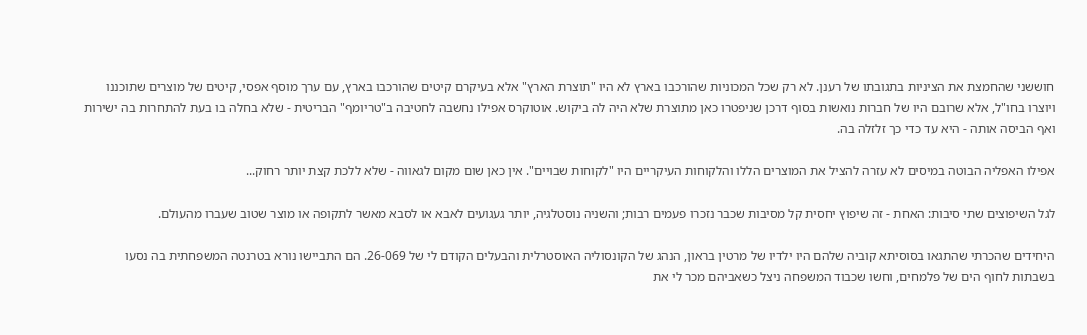חוששני שהחמצת את הציניות בתגובתו של רענן. לא רק שכל המכוניות שהורכבו בארץ לא היו "תוצרת הארץ" אלא בעיקרם קיטים שהורכבו בארץ, עם ערך מוסף אפסי, קיטים של מוצרים שתוכננו ויוצרו בחו"ל, אלא שרובם היו של חברות נואשות בסוף דרכן שניפטרו כאן מתוצרת שלא היה לה ביקוש. אוטוקרס אפילו נחשבה לחטיבה ב"טריומף" הבריטית - שלא בחלה בו בעת להתחרות בה ישירות ואף הביסה אותה - היא עד כדי כך זלזלה בה.

אפילו האפליה הבוטה במיסים לא עזרה להציל את המוצרים הללו והלקוחות העיקריים היו "לקוחות שבויים". אין כאן שום מקום לגאווה - שלא ללכת קצת יותר רחוק...

לגל השיפוצים שתי סיבות: האחת - זה שיפוץ יחסית קל מסיבות שכבר נזכרו פעמים רבות; והשניה נוסטלגיה, יותר געגועים לאבא או לסבא מאשר לתקופה או מוצר שטוב שעברו מהעולם.

היחידים שהכרתי שהתגאו בסוסיתא קוביה שלהם היו ילדיו של מרטין בראון, הנהג של הקונסוליה האוסטרלית והבעלים הקודם לי של 26-069. הם התביישו נורא בטרנטה המשפחתית בה נסעו בשבתות לחוף הים של פלמחים, וחשו שכבוד המשפחה ניצל כשאביהם מכר לי את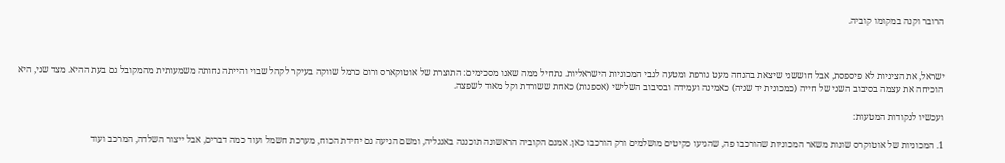הרובר וקנה במקומו קוביה.



ישראל, את הציניות לא פיספסת, אבל חוששני שיצאת בהנחה מעט גורפת ומטעה לגבי המכוניות הישראליות. נתחיל ממה שאנו מסכימים: התוצרת של אוטוקארס ורום כרמל שווקה בעיקר לקהל שבוי והייתה נחותה משמעותית מהמקובל גם בעת ההיא. מצד שני, היא הוכיחה את עצמה בסיבוב השני של חייה (כמכונית יד שניה) כאמינה ועמידה ובסיבוב השלישי (אספנות) כאחת ששורדת וקל מאוד לשפצה.

ועכשיו לנקודות המטעות:

1. המכוניות של אוטוקרס שונות משאר המכוניות שהורכבו פה, שהגיעו כקיטים מושלמים ורק הורכבו כאן. אמנם הקוביה הראשונה תוכננה באנגליה, ומשם הגיעה גם יחידת הכוח, מערכת חשמל ועוד כמה דברים, אבל ייצור השלדה, המרכב ועוד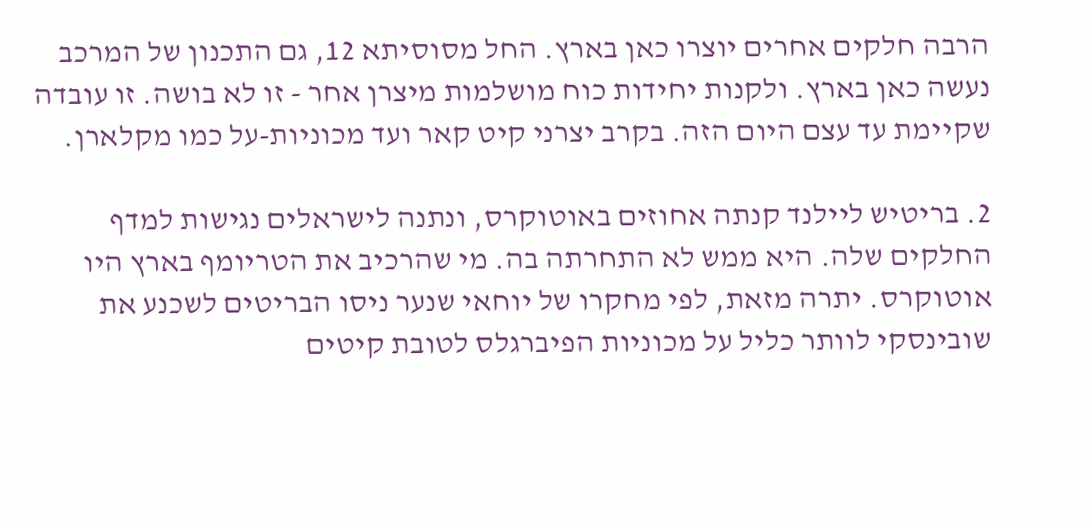הרבה חלקים אחרים יוצרו כאן בארץ. החל מסוסיתא 12, גם התכנון של המרכב נעשה כאן בארץ. ולקנות יחידות כוח מושלמות מיצרן אחר - זו לא בושה. זו עובדה שקיימת עד עצם היום הזה. בקרב יצרני קיט קאר ועד מכוניות-על כמו מקלארן.

2. בריטיש ליילנד קנתה אחוזים באוטוקרס, ונתנה לישראלים נגישות למדף החלקים שלה. היא ממש לא התחרתה בה. מי שהרכיב את הטריומף בארץ היו אוטוקרס. יתרה מזאת, לפי מחקרו של יוחאי שנער ניסו הבריטים לשכנע את שובינסקי לוותר כליל על מכוניות הפיברגלס לטובת קיטים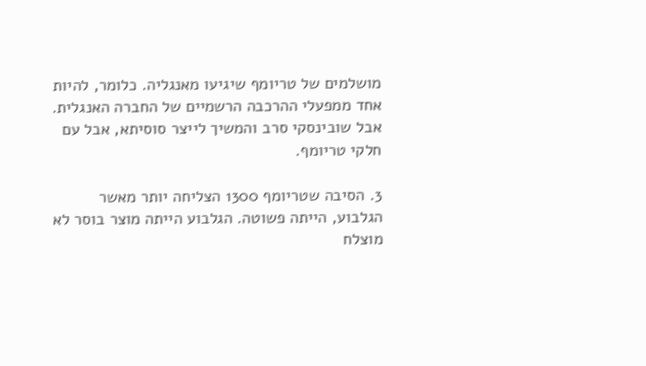מושלמים של טריומף שיגיעו מאנגליה. כלומר, להיות אחד ממפעלי ההרכבה הרשמיים של החברה האנגלית. אבל שובינסקי סרב והמשיך לייצר סוסיתא, אבל עם חלקי טריומף.

3. הסיבה שטריומף 1300 הצליחה יותר מאשר הגלבוע, הייתה פשוטה. הגלבוע הייתה מוצר בוסר לא מוצלח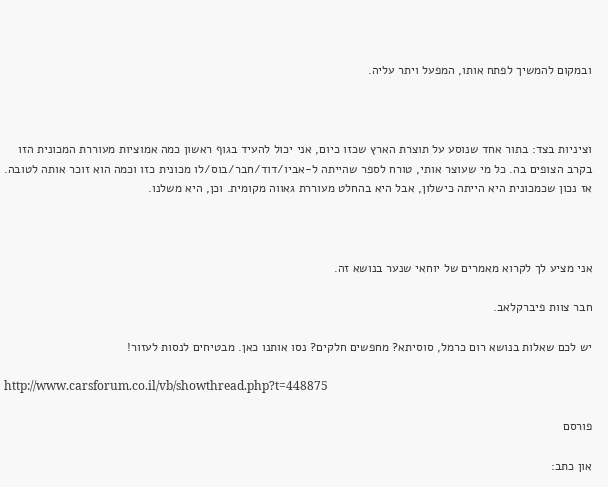ובמקום להמשיך לפתח אותו, המפעל ויתר עליה.



וציניות בצד: בתור אחד שנוסע על תוצרת הארץ שכזו כיום, אני יכול להעיד בגוף ראשון כמה אמוציות מעוררת המכונית הזו בקרב הצופים בה. כל מי שעוצר אותי, טורח לספר שהייתה ל-אביו/דוד/חבר/בוס/לו מכונית כזו וכמה הוא זוכר אותה לטובה. אז נכון שכמכונית היא הייתה כישלון, אבל היא בהחלט מעוררת גאווה מקומית. וכן, היא משלנו.



אני מציע לך לקרוא מאמרים של יוחאי שנער בנושא זה.

חבר צוות פיברקלאב.

יש לכם שאלות בנושא רום כרמל, סוסיתא? מחפשים חלקים? נסו אותנו כאן. מבטיחים לנסות לעזור!

http://www.carsforum.co.il/vb/showthread.php?t=448875

פורסם

און כתב: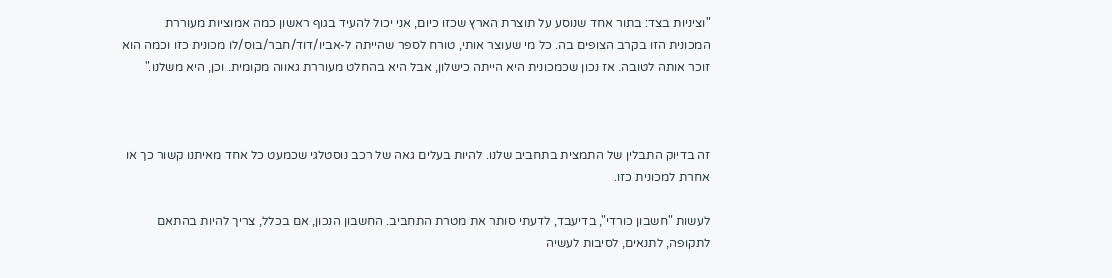"וציניות בצד: בתור אחד שנוסע על תוצרת הארץ שכזו כיום, אני יכול להעיד בגוף ראשון כמה אמוציות מעוררת המכונית הזו בקרב הצופים בה. כל מי שעוצר אותי, טורח לספר שהייתה ל-אביו/דוד/חבר/בוס/לו מכונית כזו וכמה הוא זוכר אותה לטובה. אז נכון שכמכונית היא הייתה כישלון, אבל היא בהחלט מעוררת גאווה מקומית. וכן, היא משלנו."



זה בדיוק התבלין של התמצית בתחביב שלנו. להיות בעלים גאה של רכב נוסטלגי שכמעט כל אחד מאיתנו קשור כך או אחרת למכונית כזו.

לעשות "חשבון כורדי", בדיעבד, לדעתי סותר את מטרת התחביב. החשבון הנכון, אם בכלל, צריך להיות בהתאם לתקופה, לתנאים, לסיבות לעשיה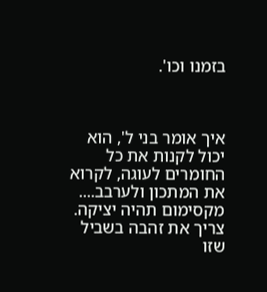בזמנו וכו'.



איך אומר בני ל', הוא יכול לקנות את כל החומרים לעוגה, לקרוא את המתכון ולערבב.... מקסימום תהיה יציקה. צריך את זהבה בשביל שזו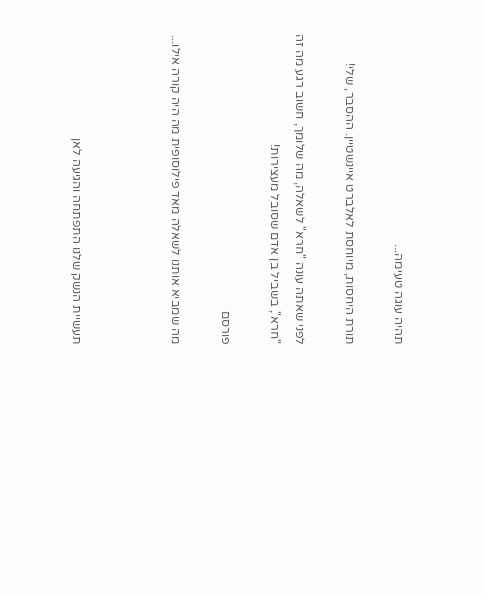תהיה עוגה טעימה...

תורת היחסות, מיוחסת לאלברט איינשטיין. ההסבר, שלי!

לפני שאתה עונה "חרא" לשאלה, מה שלומך, חשוב רגע מה זה "חרא", בשביל בן אדם שסובל מעצירות!

פורסם

מה שמביא אותנו לשאלה מאד פילוסופית מה היה קורה אילו...



תעשיית הנשק שלנו התפתחה והגיעה לאן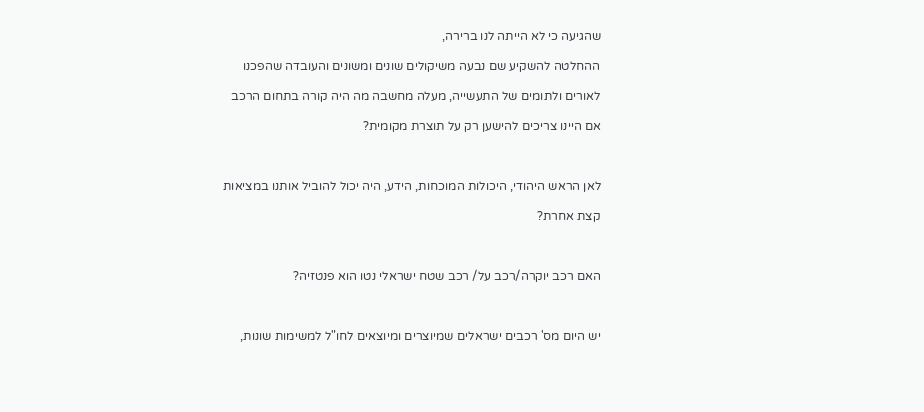שהגיעה כי לא הייתה לנו ברירה,

ההחלטה להשקיע שם נבעה משיקולים שונים ומשונים והעובדה שהפכנו

לאורים ולתומים של התעשייה, מעלה מחשבה מה היה קורה בתחום הרכב

אם היינו צריכים להישען רק על תוצרת מקומית?



לאן הראש היהודי, היכולות המוכחות, הידע, היה יכול להוביל אותנו במציאות

קצת אחרת?



האם רכב יוקרה/רכב על/ רכב שטח ישראלי נטו הוא פנטזיה?



יש היום מס' רכבים ישראלים שמיוצרים ומיוצאים לחו"ל למשימות שונות,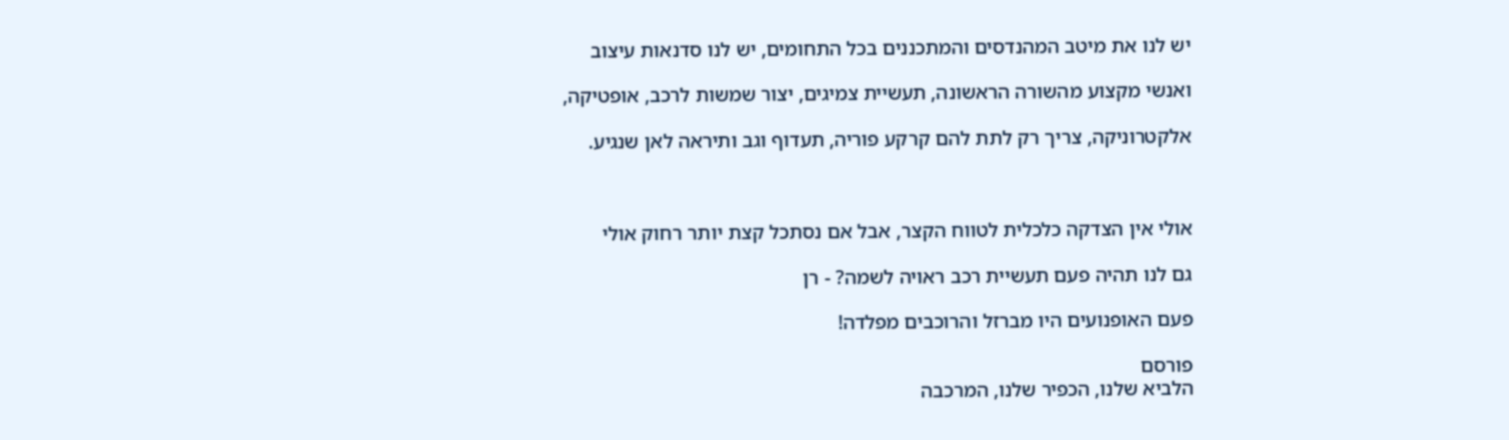יש לנו את מיטב המהנדסים והמתכננים בכל התחומים, יש לנו סדנאות עיצוב

ואנשי מקצוע מהשורה הראשונה, תעשיית צמיגים, יצור שמשות לרכב, אופטיקה,

אלקטרוניקה, צריך רק לתת להם קרקע פוריה, תעדוף וגב ותיראה לאן שנגיע.



אולי אין הצדקה כלכלית לטווח הקצר, אבל אם נסתכל קצת יותר רחוק אולי

גם לנו תהיה פעם תעשיית רכב ראויה לשמה? - רן

פעם האופנועים היו מברזל והרוכבים מפלדה!

פורסם
הלביא שלנו, הכפיר שלנו, המרכבה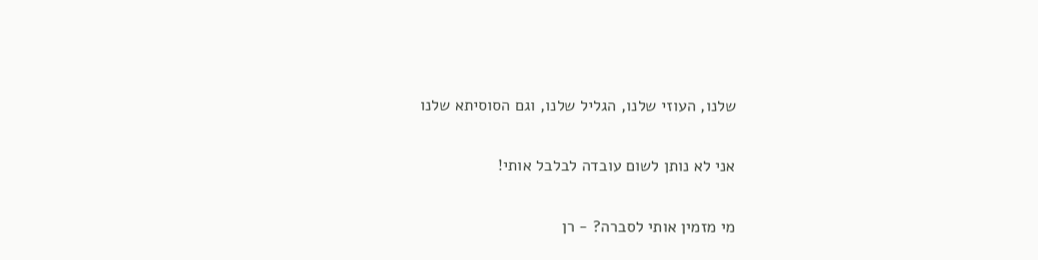שלנו, העוזי שלנו, הגליל שלנו, וגם הסוסיתא שלנו

אני לא נותן לשום עובדה לבלבל אותי!

מי מזמין אותי לסברה? - רן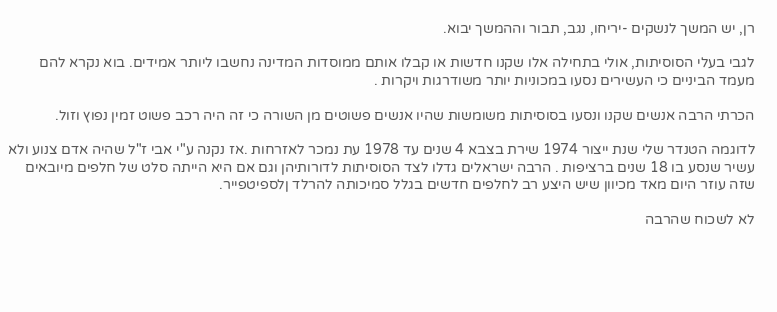רן, יש המשך לנשקים -יריחו, נגב, תבור וההמשך יבוא.

לגבי בעלי הסוסיתות, אולי בתחילה אלו שקנו חדשות או קבלו אותם ממוסדות המדינה נחשבו ליותר אמידים. בוא נקרא להם מעמד הביניים כי העשירים נסעו במכוניות יותר משודרגות ויקרות .

הכרתי הרבה אנשים שקנו ונסעו בסוסיתות משומשות שהיו אנשים פשוטים מן השורה כי זה היה רכב פשוט זמין נפוץ וזול.

לדוגמה הטנדר שלי שנת ייצור 1974 שירת בצבא 4 שנים עד 1978 עת נמכר לאזרחות .אז נקנה ע"י אבי ז"ל שהיה אדם צנוע ולא עשיר שנסע בו 18 שנים ברציפות . הרבה ישראלים גדלו לצד הסוסיתות לדורותיהן וגם אם היא הייתה סלט של חלפים מיובאים שזה עוזר היום מאד מכיוון שיש היצע רב לחלפים חדשים בגלל סמיכותה להרלד ןלספיטפייר.

לא לשכוח שהרבה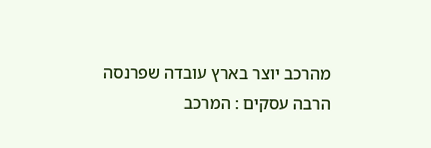מהרכב יוצר בארץ עובדה שפרנסה הרבה עסקים : המרכב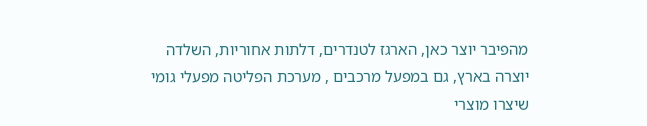מהפיבר יוצר כאן, הארגז לטנדרים, דלתות אחוריות, השלדה יוצרה בארץ, גם במפעל מרכבים , מערכת הפליטה מפעלי גומי שיצרו מוצרי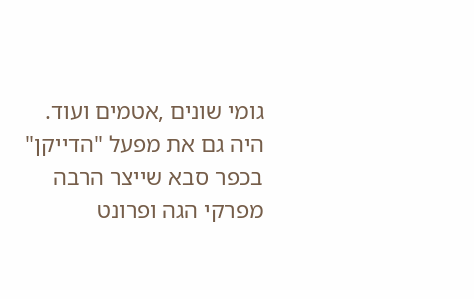גומי שונים ,אטמים ועוד. היה גם את מפעל "הדייקן" בכפר סבא שייצר הרבה מפרקי הגה ופרונט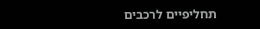תחליפיים לרכבים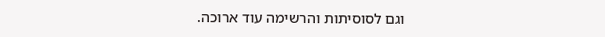וגם לסוסיתות והרשימה עוד ארוכה.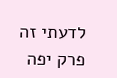לדעתי זה פרק יפה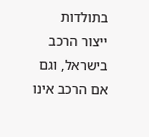בתולדות ייצור הרכב בישראל, וגם אם הרכב אינו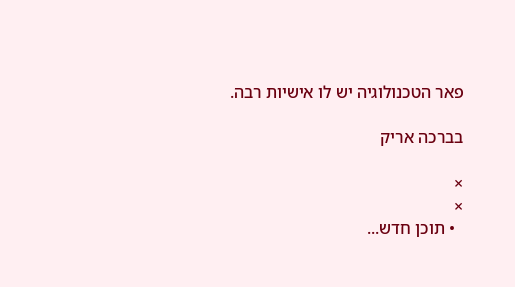פאר הטכנולוגיה יש לו אישיות רבה.

בברכה אריק

×
×
  • תוכן חדש...